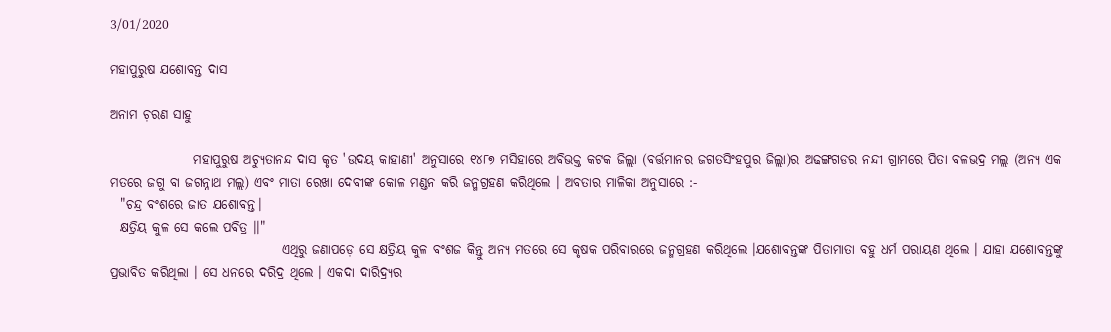3/01/2020

ମହାପୁରୁଷ ଯଶୋବନ୍ତ ଦାସ

ଅନାମ ଚ଼ରଣ ସାହୁ

                ମହାପୁରୁଷ ଅଚ୍ୟୁତାନନ୍ଦ ଦାସ କୃତ 'ଉଦୟ କାହାଣୀ' ଅନୁସାରେ ୧୪୮୭ ମସିହାରେ ଅବିଭକ୍ତ କଟକ ଜିଲ୍ଲା (ବର୍ତ୍ତମାନର ଜଗତସିଂହପୁର ଜିଲ୍ଲା)ର ଅଢଙ୍ଗଗଡର ନନ୍ଦୀ ଗ୍ରାମରେ ପିତା ବଳଭଦ୍ର ମଲ୍ଲ (ଅନ୍ୟ ଏକ ମତରେ ଜଗୁ ବା ଜଗନ୍ନାଥ ମଲ୍ଲ) ଏବଂ ମାତା ରେଖା ଦେବୀଙ୍କ କୋଳ ମଣ୍ଡନ କରି ଜନ୍ମଗ୍ରହଣ କରିଥିଲେ । ଅବତାର ମାଳିକା ଅନୁସାରେ :-
  "ଚନ୍ଦ୍ର ବ‍ଂଶରେ‍‌ ଜାତ ଯଶୋବନ୍ତ।
  କ୍ଷତ୍ରିୟ କୁଳ ସେ କଲେ ପବିତ୍ର ।।"
                                 ଏଥିରୁ ଜଣାପଡ଼େ ସେ କ୍ଷତ୍ରିୟ କୁଳ ବଂଶଜ କିନ୍ତୁ ଅନ୍ୟ ମତରେ ସେ କୃଷକ ପରିବାରରେ ଜନ୍ମଗ୍ରହଣ କରିଥିଲେ ।ଯଶୋବନ୍ତଙ୍କ ପିତାମାତା ବହୁ ଧର୍ମ ପରାୟଣ ଥିଲେ । ଯାହା ଯଶୋବନ୍ତଙ୍କୁ ପ୍ରଭାବିତ କରିଥିଲା । ସେ ଧନରେ ଦରିଦ୍ର ଥିଲେ । ଏକଦା ଦାରିଦ୍ର୍ୟର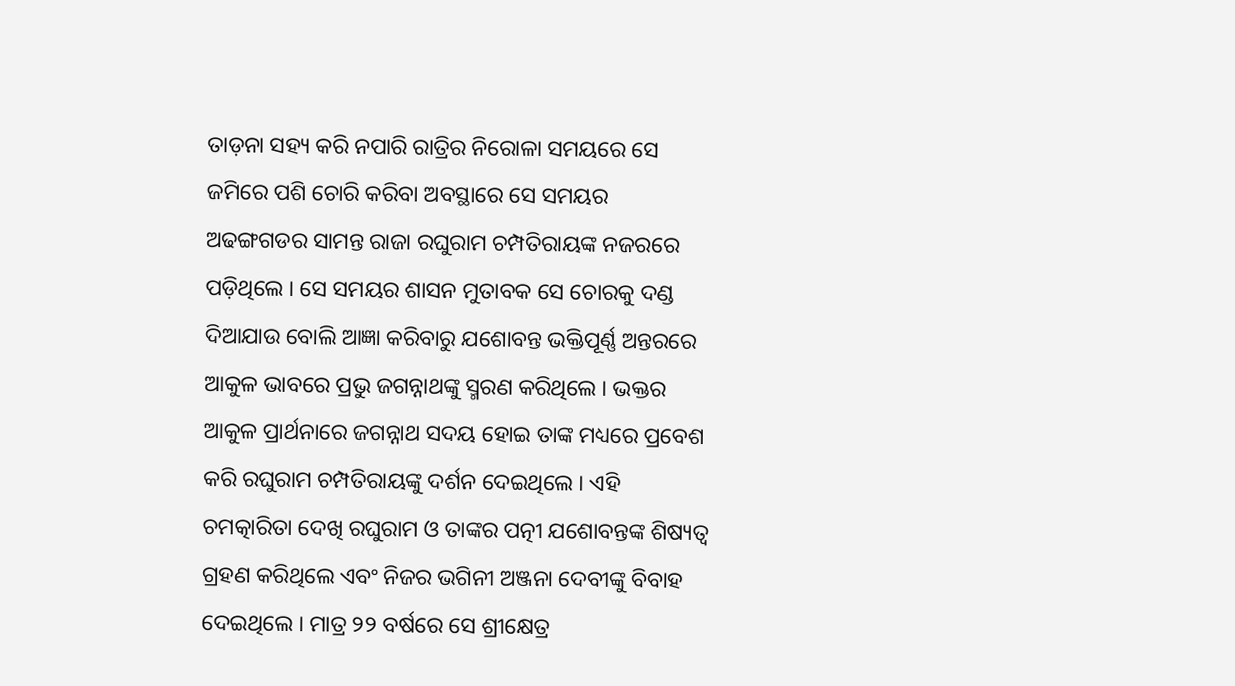ତାଡ଼ନା ସହ୍ୟ କରି ନପାରି ରାତ୍ରିର ନିରୋଳା ସମୟରେ ସେ ଜମିରେ ପଶି ଚୋରି କରିବା ଅବସ୍ଥାରେ ସେ ସମୟର ଅଢଙ୍ଗଗଡର ସାମନ୍ତ ରାଜା ରଘୁରାମ ଚମ୍ପତିରାୟଙ୍କ ନଜରରେ ପଡ଼ିଥିଲେ । ସେ ସମୟର ଶାସନ ମୁତାବକ ସେ ଚୋରକୁ ଦଣ୍ଡ ଦିଆଯାଉ ବୋଲି ଆଜ୍ଞା କରିବାରୁ ଯଶୋବନ୍ତ ଭକ୍ତିପୂର୍ଣ୍ଣ ଅନ୍ତରରେ ଆକୁଳ ଭାବରେ ପ୍ରଭୁ ଜଗନ୍ନାଥଙ୍କୁ ସ୍ମରଣ କରିଥିଲେ । ଭକ୍ତର ଆକୁଳ ପ୍ରାର୍ଥନାରେ ଜଗନ୍ନାଥ ସଦୟ ହୋଇ ତାଙ୍କ ମଧ୍ୟରେ ପ୍ରବେଶ କରି ରଘୁରାମ ଚମ୍ପତିରାୟଙ୍କୁ ଦର୍ଶନ ଦେଇଥିଲେ । ଏହି ଚମତ୍କାରିତା ଦେଖି ରଘୁରାମ ଓ ତାଙ୍କର ପତ୍ନୀ ଯଶୋବନ୍ତଙ୍କ ଶିଷ୍ୟତ୍ୱ ଗ୍ରହଣ କରିଥିଲେ ଏବଂ ନିଜର ଭଗିନୀ ଅଞ୍ଜନା ଦେବୀଙ୍କୁ ବିବାହ ଦେଇଥିଲେ । ମାତ୍ର ୨୨ ବର୍ଷରେ ସେ ଶ୍ରୀକ୍ଷେତ୍ର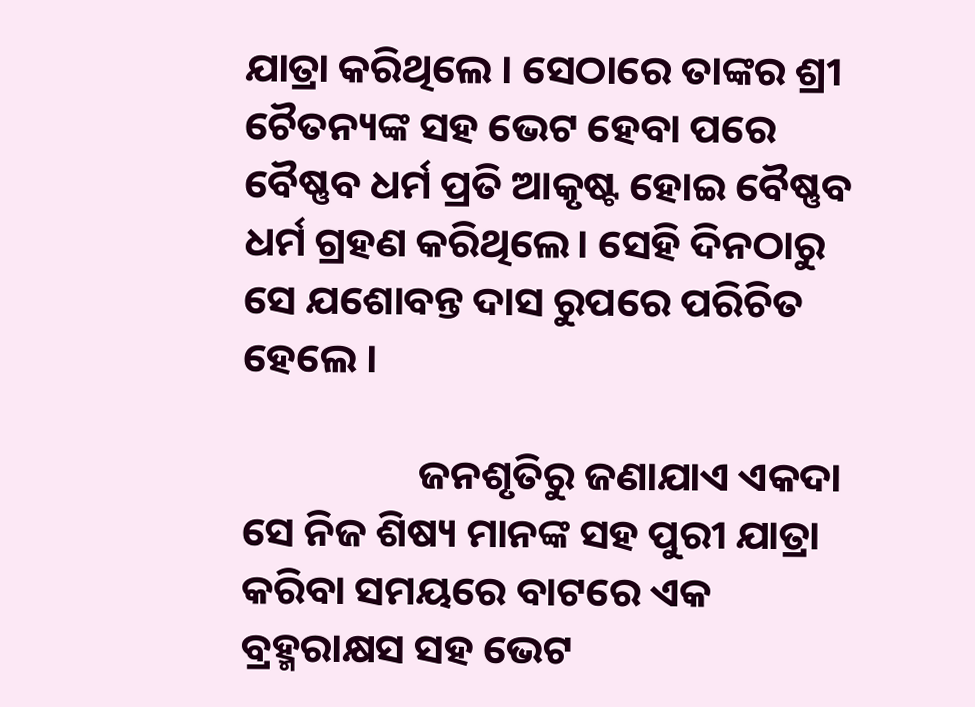ଯାତ୍ରା କରିଥିଲେ । ସେଠାରେ ତାଙ୍କର ଶ୍ରୀ ଚୈତନ୍ୟଙ୍କ ସହ ଭେଟ ହେବା ପରେ ବୈଷ୍ଣବ ଧର୍ମ ପ୍ରତି ଆକୃଷ୍ଟ ହୋଇ ବୈଷ୍ଣବ ଧର୍ମ ଗ୍ରହଣ କରିଥିଲେ। ସେହି ଦିନଠାରୁ ସେ ଯଶୋବନ୍ତ ଦାସ ରୁପରେ ପରିଚିତ ହେଲେ ।

                   ଜନଶୃତିରୁ ଜଣାଯାଏ ଏକଦା ସେ ନିଜ ଶିଷ୍ୟ ମାନଙ୍କ ସହ ପୁରୀ ଯାତ୍ରା କରିବା ସମୟରେ ବାଟରେ ଏକ ବ୍ରହ୍ମରାକ୍ଷସ ସହ ଭେଟ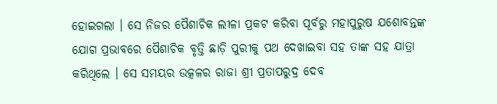ହୋଇଗଲା । ସେ ନିଜର ପୈଶାଚିକ ଲୀଳା ପ୍ରକଟ କରିବା ପୂର୍ବରୁ ମହାପୁରୁଷ ଯଶୋବନ୍ତଙ୍କ ଯୋଗ ପ୍ରଭାବରେ ପୈଶାଚିକ ବୃତ୍ତି ଛାଡ଼ି ପୁରୀକୁ ପଥ ଦେଖାଇବା ସହ ତାଙ୍କ ସହ ଯାତ୍ରା କରିଥିଲେ । ସେ ସମୟର ଉତ୍କଳର ରାଜା ଶ୍ରୀ ପ୍ରତାପରୁଦ୍ର ଦେବ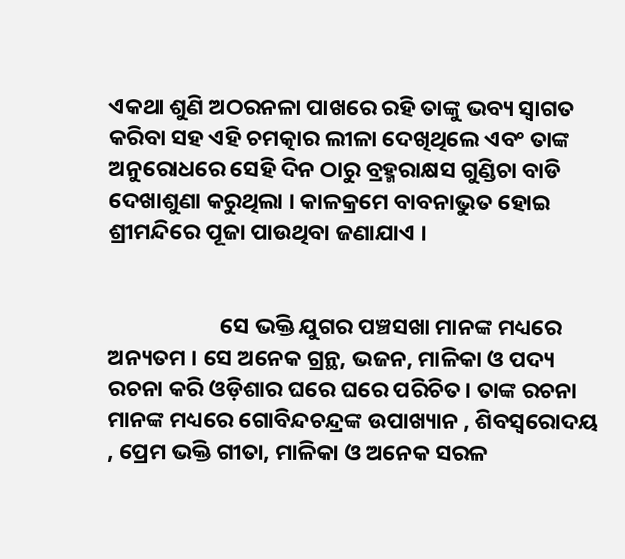ଏକଥା ଶୁଣି ଅଠରନଳା ପାଖରେ ରହି ତାଙ୍କୁ ଭବ୍ୟ ସ୍ଵାଗତ କରିବା ସହ ଏହି ଚମତ୍କାର ଲୀଳା ଦେଖିଥିଲେ ଏବଂ ତାଙ୍କ ଅନୁରୋଧରେ ସେହି ଦିନ ଠାରୁ ବ୍ରହ୍ମରାକ୍ଷସ ଗୁଣ୍ଡିଚା ବାଡି ଦେଖାଶୁଣା କରୁଥିଲା । କାଳକ୍ରମେ ବାବନାଭୁତ ହୋଇ ଶ୍ରୀମନ୍ଦିରେ ପୂଜା ପାଉଥିବା ଜଣାଯାଏ ।


                      ସେ ଭକ୍ତି ଯୁଗର ପଞ୍ଚସଖା ମାନଙ୍କ ମଧ୍ୟରେ ଅନ୍ୟତମ । ସେ ଅନେକ ଗ୍ରନ୍ଥ, ଭଜନ, ମାଳିକା ଓ ପଦ୍ୟ ରଚନା କରି ଓଡ଼ିଶାର ଘରେ ଘରେ ପରିଚିତ। ତାଙ୍କ ରଚନା ମାନଙ୍କ ମଧ୍ୟରେ ଗୋବିନ୍ଦଚନ୍ଦ୍ରଙ୍କ ଉପାଖ୍ୟାନ , ଶିବସ୍ବରୋଦୟ , ପ୍ରେମ ଭକ୍ତି ଗୀତା, ମାଳିକା ଓ ଅନେକ ସରଳ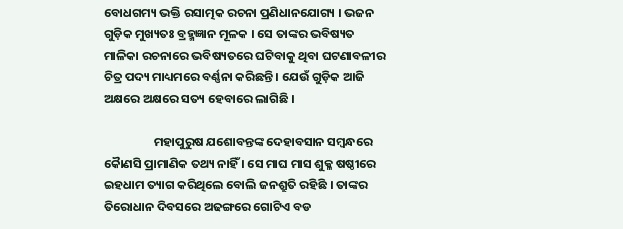ବୋଧଗମ୍ୟ ଭକ୍ତି ରସାତ୍ମକ ରଚନା ପ୍ରଣିଧାନଯୋଗ୍ୟ । ଭଜନ ଗୁଡ଼ିକ ମୁଖ୍ୟତଃ ବ୍ରହ୍ମଜ୍ଞାନ ମୂଳକ । ସେ ତାଙ୍କର ଭବିଷ୍ୟତ ମାଳିକା ରଚନାରେ ଭବିଷ୍ୟତରେ ଘଟିବାକୁ ଥିବା ଘଟଣାବଳୀର ଚିତ୍ର ପଦ୍ୟ ମାଧ୍ୟମରେ ବର୍ଣ୍ଣନା କରିଛନ୍ତି । ଯେଉଁ ଗୁଡ଼ିକ ଆଜି ଅକ୍ଷରେ ଅକ୍ଷରେ ସତ୍ୟ ହେବାରେ ଲାଗିଛି ।

                  ମହାପୁରୁଷ ଯଶୋବନ୍ତଙ୍କ ଦେହାବସାନ ସମ୍ବନ୍ଧରେ କୋୖଣସି ପ୍ରାମାଣିକ ତଥ୍ୟ ନାହିଁ । ସେ ମାଘ ମାସ ଶୁକ୍ଳ ଷଷ୍ଠୀରେ ଇହଧାମ ତ୍ୟାଗ କରିଥିଲେ ବୋଲି ଜନଶ୍ରୁତି ରହିଛି । ତାଙ୍କର ତିରୋଧାନ ଦିବସରେ ଅଢଙ୍ଗରେ ଗୋଟିଏ ବଡ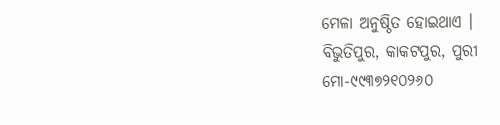ମେଳା ଅନୁଷ୍ଠିତ ହୋଇଥାଏ ।
ବିଭୁତିପୁର, କାକଟପୁର, ପୁରୀ
ମୋ-୯୯୩୭୨୧୦୨୬୦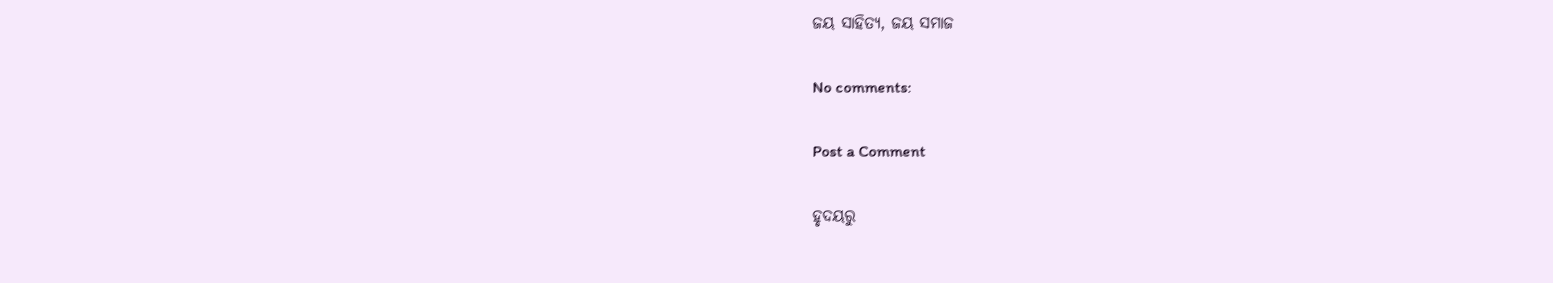ଜୟ ସାହିତ୍ୟ, ଜୟ ସମାଜ

No comments:

Post a Comment

ହୃଦୟରୁ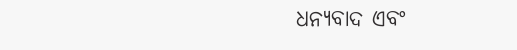ଧନ୍ୟବାଦ ଏବଂ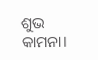ଶୁଭ କାମନା।